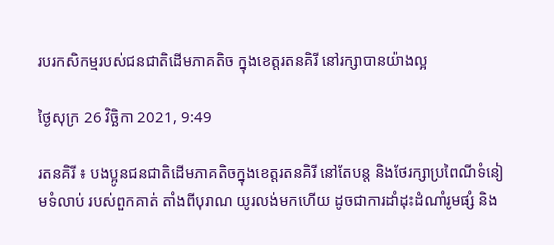របរកសិកម្មរបស់ជនជាតិដើមភាគតិច ក្នុងខេត្តរតនគិរី នៅរក្សាបានយ៉ាងល្អ

ថ្ងៃសុក្រ 26 វិច្ឆិកា 2021, 9:49

រតនគិរី ៖ បងប្អូនជនជាតិដើមភាគតិចក្នុងខេត្តរតនគិរី នៅតែបន្ត និងថែរក្សាប្រពៃណីទំនៀមទំលាប់ របស់ពួកគាត់ តាំងពីបុរាណ យូរលង់មកហើយ ដូចជាការដាំដុះដំណាំរូមផ្សំ និង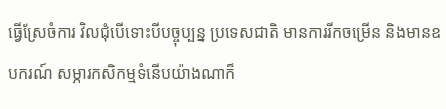ធ្វើស្រែចំការ វិលជុំបើទោះបីបច្ចុប្បន្ន ប្រទេសជាតិ មានការរីកចម្រើន និងមានឧបករណ៍ សម្ភារកសិកម្មទំនើបយ៉ាងណាក៏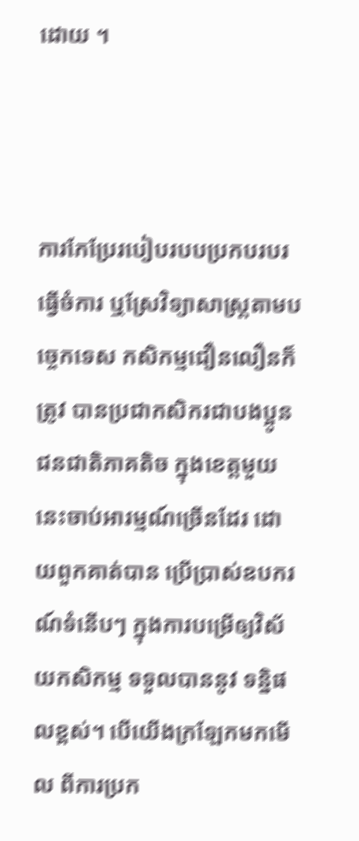ដោយ ។



ការកែប្រែរបៀបរបបប្រកបរបរធ្វើចំការ ឬស្រែវិទ្យាសាស្ត្រតាមបច្ចេកទេស កសិកម្មជឿនលឿនក៏ត្រូវ បានប្រជាកសិករជាបងប្អូនជនជាតិភាគតិច ក្នុងខេត្តមួយនេះចាប់អារម្មណ៍ច្រើនដែរ ដោយពួកគាត់បាន ប្រើប្រាស់ឧបករណ៍ទំនើបៗ ក្នុងការបម្រើឲ្យវិស័យកសិកម្ម ទទួលបាននូវ ទន្និផលខ្ពស់។ បើយើងក្រឡែកមកមើល ពីការប្រក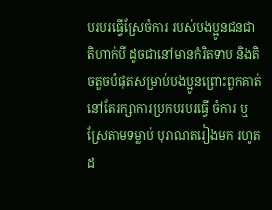បរបរធ្វើស្រែចំការ របស់បងប្អូនជនជាតិហាក់បី ដូចជានៅមានកំរិតទាប និងតិចតួចបំផុតសម្រាប់បងប្អូនព្រោះពួកគាត់ នៅតែរក្សាការប្រកបរបរធ្វើ ចំការ ឬស្រែតាមទម្លាប់ បុរាណតរៀងមក រហូតដ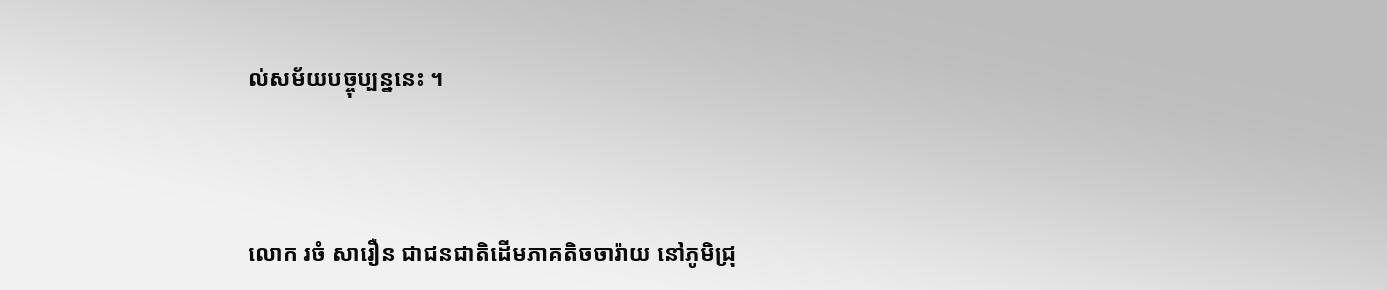ល់សម័យបច្ចុប្បន្ននេះ ។



លោក រចំ សារឿន ជាជនជាតិដើមភាគតិចចារ៉ាយ នៅភូមិជ្រុ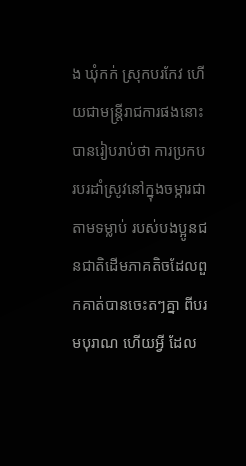ង ឃុំកក់ ស្រុកបរកែវ ហើយជាមន្ត្រីរាជការផងនោះបានរៀបរាប់ថា ការប្រកបរបរដាំស្រូវនៅក្នុងចម្ការជាតាមទម្លាប់ របស់បងប្អូនជនជាតិដើមភាគតិចដែលពួកគាត់បានចេះតៗគ្នា ពីបរមបុរាណ ហើយអ្វី ដែល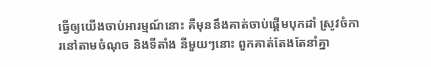ធ្វើឲ្យយើងចាប់អារម្មណ៍នោះ គឺមុននឹងគាត់ចាប់ផ្ដើមបុកដាំ ស្រូវចំការនៅតាមចំណុច និងទីតាំង នីមួយៗនោះ ពួកគាត់តែងតែនាំគ្នា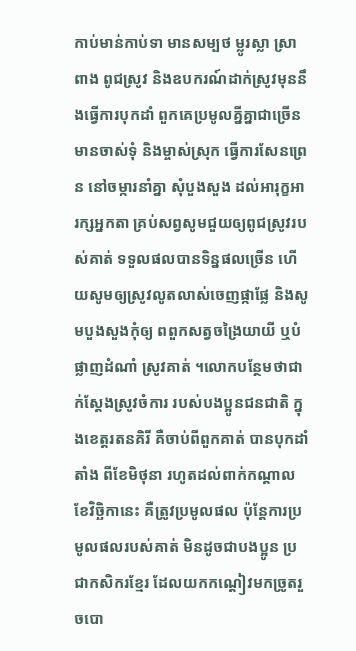កាប់មាន់កាប់ទា មានសម្បថ ម្លូរស្លា ស្រាពាង ពូជស្រូវ និងឧបករណ៍ដាក់ស្រូវមុននឹងធ្វើការបុកដាំ ពួកគេប្រមូលគ្នីគ្នាជាច្រើន មានចាស់ទុំ និងម្ចាស់ស្រុក ធ្វើការសែនព្រេន នៅចម្ការនាំគ្នា សុំបួងសួង ដល់អារុក្ខអារក្សអ្នកតា គ្រប់សព្វសូមជួយឲ្យពូជស្រូវរបស់គាត់ ទទួលផលបានទិន្នផលច្រើន ហើយសូមឲ្យស្រូវលូតលាស់ចេញផ្កាផ្លែ និងសូមបួងសួងកុំឲ្យ ពពួកសត្វចង្រៃយាយី ឬបំផ្លាញដំណាំ ស្រូវគាត់ ។លោកបន្ថែមថាជាក់ស្ដែងស្រូវចំការ របស់បងប្អូនជនជាតិ ក្នុងខេត្តរតនគិរី គឺចាប់ពីពួកគាត់ បានបុកដាំតាំង ពីខែមិថុនា រហូតដល់ពាក់កណ្ដាល ខែវិច្ឆិកានេះ គឺត្រូវប្រមូលផល ប៉ុន្តែការប្រមូលផលរបស់គាត់ មិនដូចជាបងប្អូន ប្រជាកសិករខ្មែរ ដែលយកកណ្តៀវមកច្រូតរួចបោ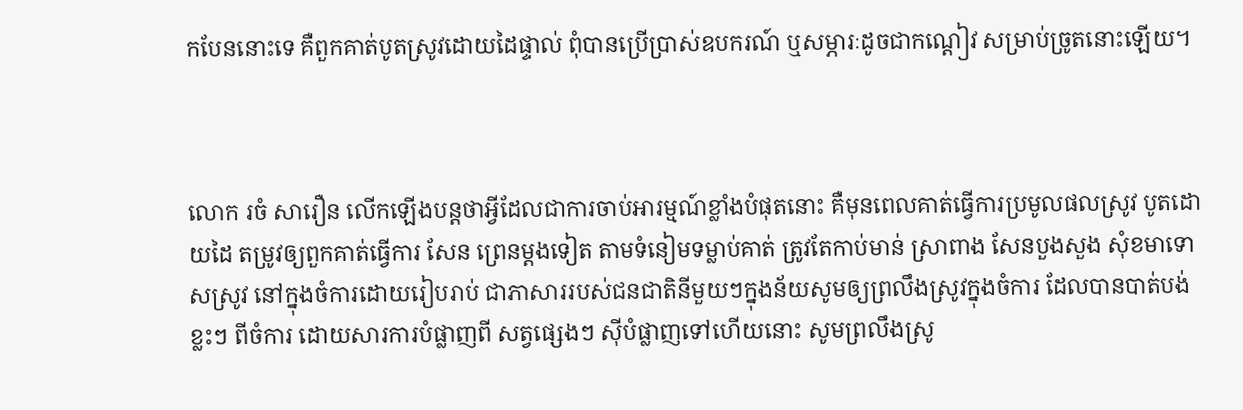កបែននោះទេ គឺពួកគាត់បូតស្រូវដោយដៃផ្ទាល់ ពុំបានប្រើប្រាស់ឧបករណ៍ ឬសម្ភារៈដូចជាកណ្ដៀវ សម្រាប់ច្រូតនោះឡើយ។



លោក រចំ សារឿន លើកឡើងបន្តថាអ្វីដែលជាការចាប់អារម្មណ៍ខ្លាំងបំផុតនោះ គឺមុនពេលគាត់ធ្វើការប្រមូលផលស្រូវ បូតដោយដៃ តម្រូវឲ្យពួកគាត់ធ្វើការ សែន ព្រេនម្ដងទៀត តាមទំនៀមទម្លាប់គាត់ ត្រូវតែកាប់មាន់ ស្រាពាង សែនបួងសួង សុំខមាទោសស្រូវ នៅក្នុងចំការដោយរៀបរាប់ ជាភាសាររបស់ជនជាតិនីមួយៗក្នុងន័យសូមឲ្យព្រលឹងស្រូវក្នុងចំការ ដែលបានបាត់បង់ខ្លះៗ ពីចំការ ដោយសារការបំផ្លាញពី សត្វផ្សេងៗ ស៊ីបំផ្លាញទៅហើយនោះ សូមព្រលឹងស្រូ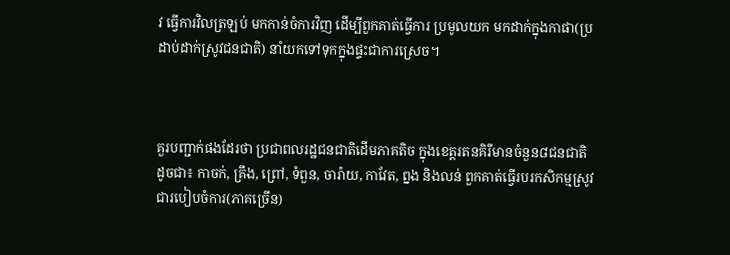វ ធ្វើការវិលត្រឡប់ មកកាន់ចំការវិញ ដើម្បីពួកគាត់ធ្វើការ ប្រមូលយក មកដាក់ក្នុងកាផា(ប្រដាប់ដាក់ស្រូវជនជាតិ) នាំយកទៅទុកក្នុងផ្ទះជាការស្រេច។



គួរបញ្ជាក់ផងដែរថា ប្រជាពលរដ្ឋជនជាតិដើមភាគតិច ក្នុងខេត្តរតនគិរីមានចំនួន៨ជនជាតិដូចជា៖ កាចក់, គ្រឹង, ព្រៅ, ទំពួន, ចារ៉ាយ, កាវែត, ព្នង និងលន់ ពួកគាត់ធ្វើរបរកសិកម្មស្រូវជារបៀបចំការ(ភាគច្រើន)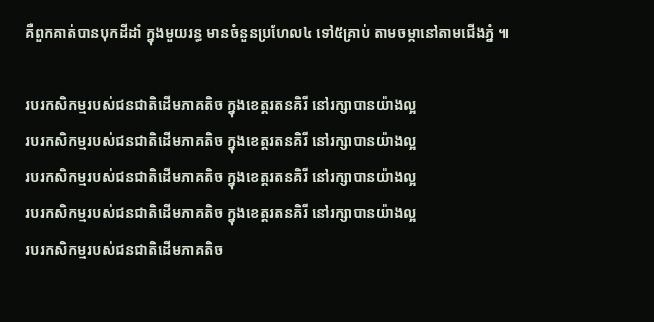គឺពួកគាត់បានបុកដីដាំ ក្នុងមួយរន្ធ មានចំនួនប្រហែល៤ ទៅ៥គ្រាប់ តាមចម្កានៅតាមជើងភ្នំ ៕

របរកសិកម្មរបស់ជនជាតិដើមភាគតិច ក្នុងខេត្តរតនគិរី នៅរក្សាបានយ៉ាងល្អ
របរកសិកម្មរបស់ជនជាតិដើមភាគតិច ក្នុងខេត្តរតនគិរី នៅរក្សាបានយ៉ាងល្អ
របរកសិកម្មរបស់ជនជាតិដើមភាគតិច ក្នុងខេត្តរតនគិរី នៅរក្សាបានយ៉ាងល្អ
របរកសិកម្មរបស់ជនជាតិដើមភាគតិច ក្នុងខេត្តរតនគិរី នៅរក្សាបានយ៉ាងល្អ
របរកសិកម្មរបស់ជនជាតិដើមភាគតិច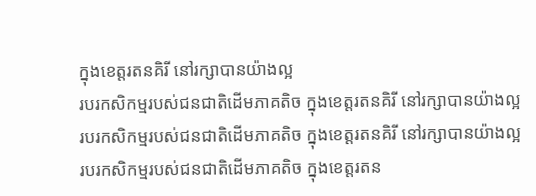ក្នុងខេត្តរតនគិរី នៅរក្សាបានយ៉ាងល្អ
របរកសិកម្មរបស់ជនជាតិដើមភាគតិច ក្នុងខេត្តរតនគិរី នៅរក្សាបានយ៉ាងល្អ
របរកសិកម្មរបស់ជនជាតិដើមភាគតិច ក្នុងខេត្តរតនគិរី នៅរក្សាបានយ៉ាងល្អ
របរកសិកម្មរបស់ជនជាតិដើមភាគតិច ក្នុងខេត្តរតន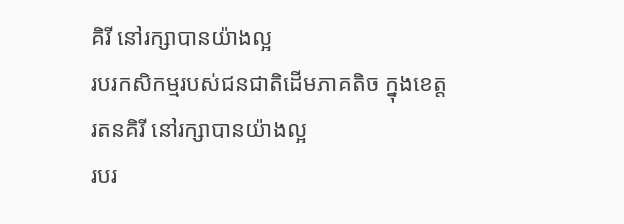គិរី នៅរក្សាបានយ៉ាងល្អ
របរកសិកម្មរបស់ជនជាតិដើមភាគតិច ក្នុងខេត្តរតនគិរី នៅរក្សាបានយ៉ាងល្អ
របរ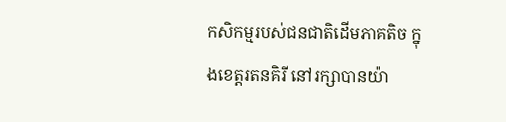កសិកម្មរបស់ជនជាតិដើមភាគតិច ក្នុងខេត្តរតនគិរី នៅរក្សាបានយ៉ា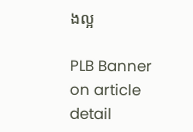ងល្អ

PLB Banner on article detail